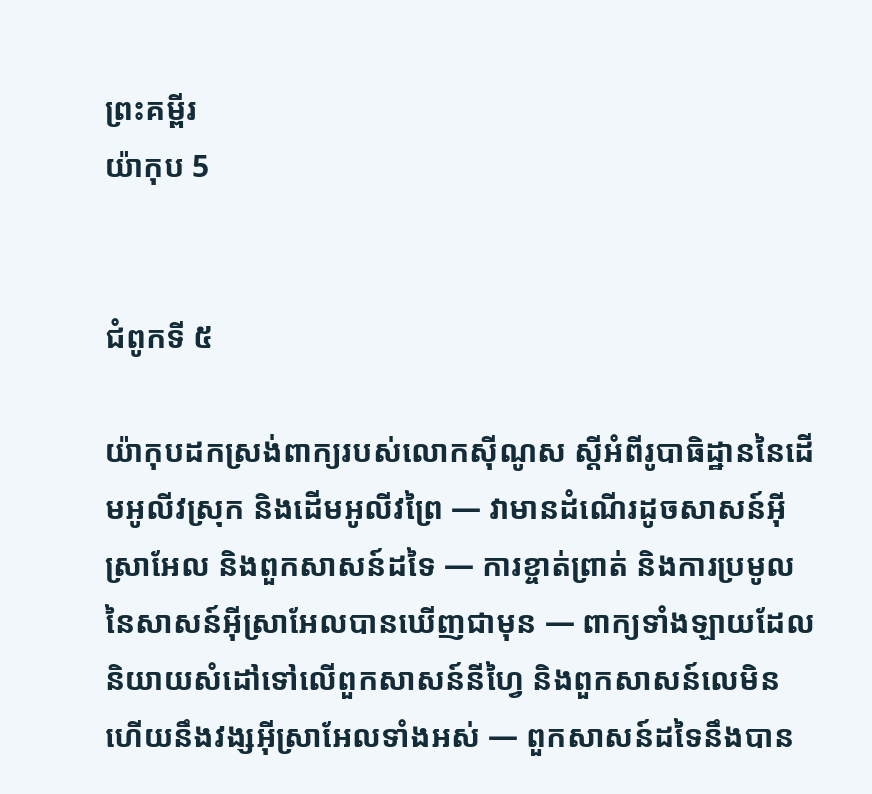ព្រះគម្ពីរ
យ៉ាកុប 5


ជំពូកទី ៥

យ៉ាកុបដកស្រង់ពាក្យរបស់លោកស៊ីណូស ស្ដីអំពីរូបាធិដ្ឋាននៃដើមអូលីវស្រុក និងដើមអូលីវព្រៃ — វាមានដំណើរដូចសាសន៍អ៊ីស្រាអែល និងពួកសាសន៍ដទៃ — ការខ្ចាត់ព្រាត់ និងការប្រមូលនៃសាសន៍អ៊ីស្រាអែលបានឃើញជាមុន — ពាក្យទាំងឡាយដែលនិយាយសំដៅទៅលើពួកសាសន៍នីហ្វៃ និងពួកសាសន៍លេមិន ហើយនឹងវង្សអ៊ីស្រាអែលទាំងអស់ — ពួកសាសន៍ដទៃនឹងបាន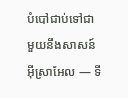បំបៅជាប់ទៅជាមួយនឹងសាសន៍អ៊ីស្រាអែល — ទី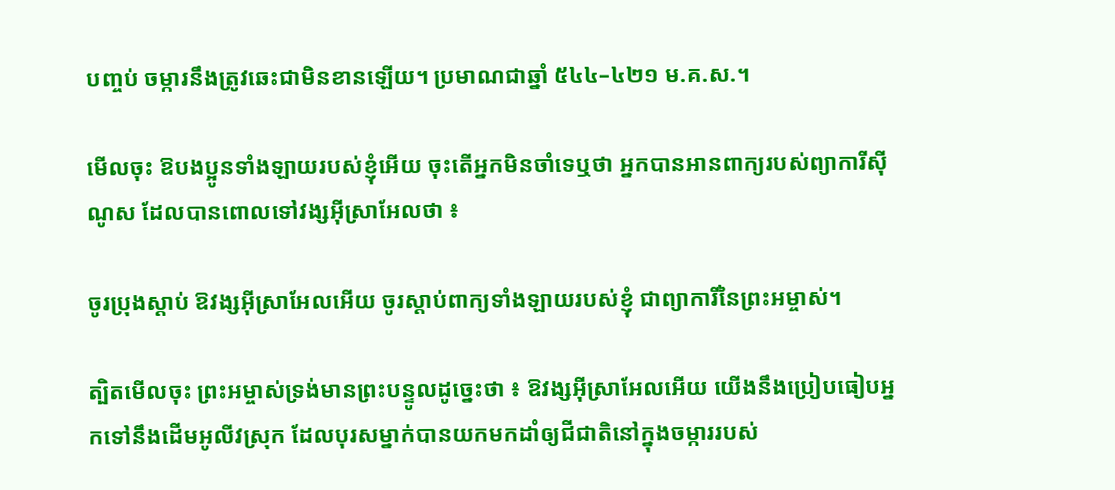បញ្ចប់ ចម្ការនឹងត្រូវឆេះជាមិនខានឡើយ។ ប្រមាណជាឆ្នាំ ៥៤៤–៤២១ ម.គ.ស.។

មើលចុះ ឱបងប្អូនទាំងឡាយរបស់ខ្ញុំអើយ ចុះតើអ្នកមិនចាំទេឬថា អ្នកបានអានពាក្យរបស់ព្យាការីស៊ីណូស ដែលបានពោលទៅវង្សអ៊ីស្រាអែលថា ៖

ចូរប្រុងស្ដាប់ ឱវង្សអ៊ីស្រាអែលអើយ ចូរស្ដាប់ពាក្យទាំងឡាយរបស់ខ្ញុំ ជាព្យាការីនៃព្រះអម្ចាស់។

ត្បិតមើលចុះ ព្រះអម្ចាស់ទ្រង់មានព្រះបន្ទូលដូច្នេះថា ៖ ឱវង្សអ៊ីស្រាអែលអើយ យើងនឹងប្រៀបធៀបអ្នកទៅនឹងដើមអូលីវស្រុក ដែលបុរសម្នាក់បានយកមកដាំឲ្យជីជាតិនៅក្នុងចម្ការរបស់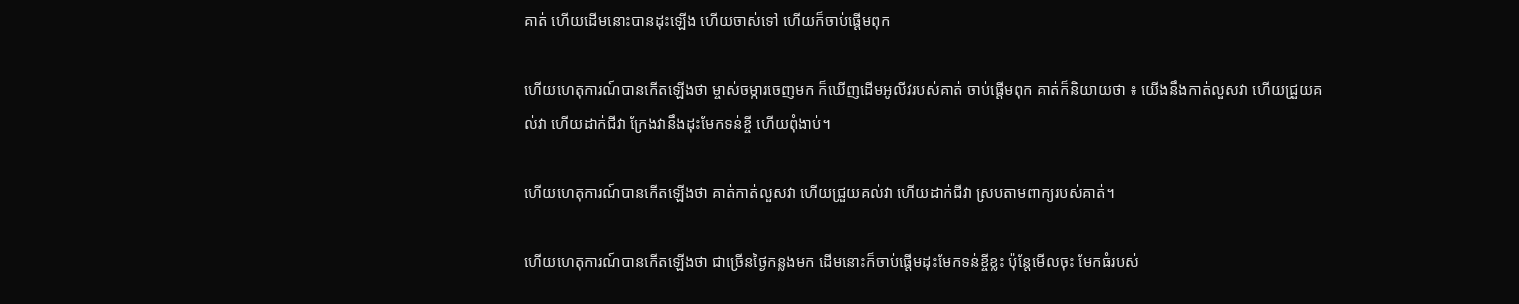គាត់ ហើយដើមនោះបានដុះឡើង ហើយចាស់ទៅ ហើយក៏ចាប់ផ្ដើមពុក

ហើយហេតុការណ៍បានកើតឡើងថា ម្ចាស់ចម្ការចេញមក ក៏ឃើញដើមអូលីវរបស់គាត់ ចាប់ផ្ដើមពុក គាត់ក៏និយាយថា ៖ យើងនឹងកាត់លួសវា ហើយជ្រួយគល់វា ហើយដាក់ជីវា ក្រែងវានឹងដុះមែកទន់ខ្ចី ហើយពុំងាប់។

ហើយហេតុការណ៍បានកើតឡើងថា គាត់កាត់លួសវា ហើយជ្រួយគល់វា ហើយដាក់ជីវា ស្របតាមពាក្យរបស់គាត់។

ហើយហេតុការណ៍បានកើតឡើងថា ជាច្រើនថ្ងៃកន្លងមក ដើមនោះក៏ចាប់ផ្ដើមដុះមែកទន់ខ្ចីខ្លះ ប៉ុន្តែមើលចុះ មែកធំរបស់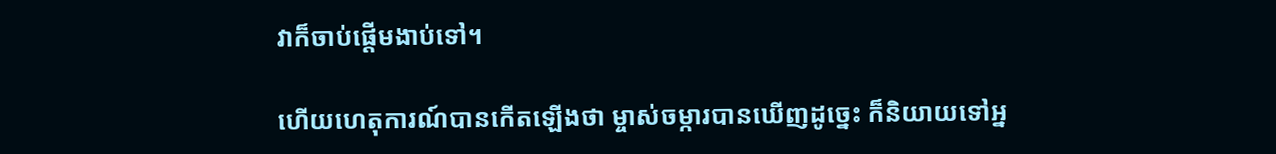វាក៏ចាប់ផ្ដើមងាប់ទៅ។

ហើយហេតុការណ៍បានកើតឡើងថា ម្ចាស់ចម្ការបានឃើញដូច្នេះ ក៏និយាយទៅអ្ន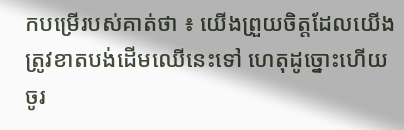កបម្រើរបស់គាត់ថា ៖ យើងព្រួយចិត្តដែលយើងត្រូវខាតបង់ដើមឈើនេះទៅ ហេតុដូច្នោះហើយ ចូរ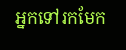អ្នកទៅរកមែក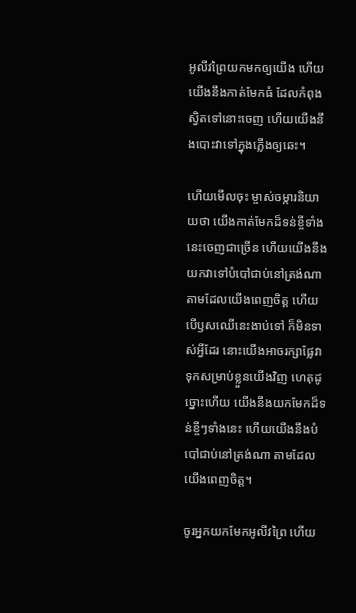អូលីវព្រៃយកមកឲ្យយើង ហើយយើងនឹងកាត់មែកធំ ដែលកំពុងស្វិតទៅនោះចេញ ហើយយើងនឹងបោះវាទៅក្នុងភ្លើងឲ្យឆេះ។

ហើយមើលចុះ ម្ចាស់ចម្ការនិយាយថា យើងកាត់មែកដ៏ទន់ខ្ចីទាំងនេះចេញជាច្រើន ហើយយើងនឹងយកវាទៅបំបៅជាប់នៅត្រង់ណាតាមដែលយើងពេញចិត្ត ហើយបើឫសឈើនេះងាប់ទៅ ក៏មិនទាស់អ្វីដែរ នោះយើងអាចរក្សាផ្លែវាទុកសម្រាប់ខ្លួនយើងវិញ ហេតុដូច្នោះហើយ យើងនឹងយកមែកដ៏ទន់ខ្ចីៗទាំងនេះ ហើយយើងនឹងបំបៅជាប់នៅត្រង់ណា តាមដែលយើងពេញចិត្ត។

ចូរអ្នកយកមែកអូលីវព្រៃ ហើយ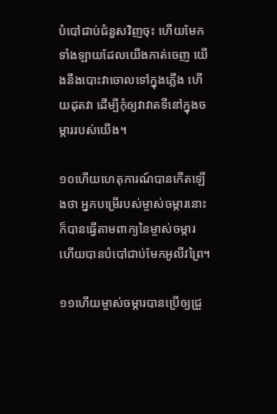បំបៅជាប់ជំនួសវិញចុះ ហើយមែកទាំងឡាយដែលយើងកាត់ចេញ យើងនឹងបោះវាចោលទៅក្នុងភ្លើង ហើយដុតវា ដើម្បីកុំឲ្យវាវាតទីនៅក្នុងចម្ការរបស់យើង។

១០ហើយហេតុការណ៍បានកើតឡើងថា អ្នកបម្រើរបស់ម្ចាស់ចម្ការនោះ ក៏បានធ្វើតាមពាក្យនៃម្ចាស់ចម្ការ ហើយបានបំបៅជាប់មែកអូលីវព្រៃ។

១១ហើយម្ចាស់ចម្ការបានប្រើឲ្យជ្រួ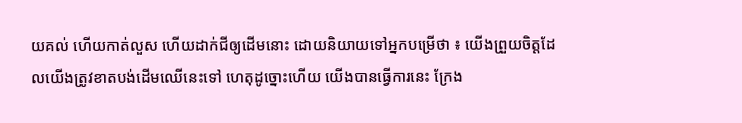យគល់ ហើយកាត់លួស ហើយដាក់ជីឲ្យដើមនោះ ដោយនិយាយទៅអ្នកបម្រើថា ៖ យើងព្រួយចិត្តដែលយើងត្រូវខាតបង់ដើមឈើនេះទៅ ហេតុដូច្នោះហើយ យើងបានធ្វើការនេះ ក្រែង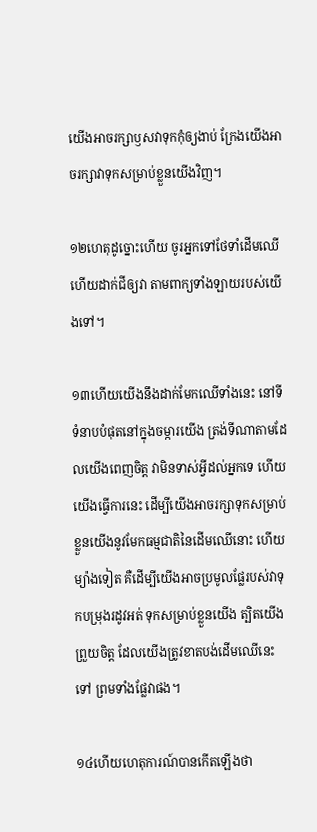យើងអាចរក្សាឫសវាទុកកុំឲ្យងាប់ ក្រែងយើងអាចរក្សាវាទុកសម្រាប់ខ្លួនយើងវិញ។

១២ហេតុដូច្នោះហើយ ចូរអ្នកទៅថែទាំដើមឈើ ហើយដាក់ជីឲ្យវា តាមពាក្យទាំងឡាយរបស់យើងទៅ។

១៣ហើយយើងនឹងដាក់មែកឈើទាំងនេះ នៅទីទំនាបបំផុតនៅក្នុងចម្ការយើង ត្រង់ទីណាតាមដែលយើងពេញចិត្ត វាមិនទាស់អ្វីដល់អ្នកទេ ហើយយើងធ្វើការនេះ ដើម្បីយើងអាចរក្សាទុកសម្រាប់ខ្លួនយើងនូវមែកធម្មជាតិនៃដើមឈើនោះ ហើយម្យ៉ាងទៀត គឺដើម្បីយើងអាចប្រមូលផ្លែរបស់វាទុកបម្រុងរដូវអត់ ទុកសម្រាប់ខ្លួនយើង ត្បិតយើងព្រួយចិត្ត ដែលយើងត្រូវខាតបង់ដើមឈើនេះទៅ ព្រមទាំងផ្លែវាផង។

១៤ហើយហេតុការណ៍បានកើតឡើងថា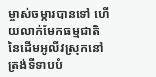ម្ចាស់ចម្ការបានទៅ ហើយលាក់មែកធម្មជាតិនៃដើមអូលីវស្រុកនៅត្រង់ទីទាបបំ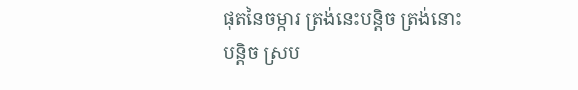ផុតនៃចម្ការ ត្រង់នេះបន្តិច ត្រង់នោះបន្តិច ស្រប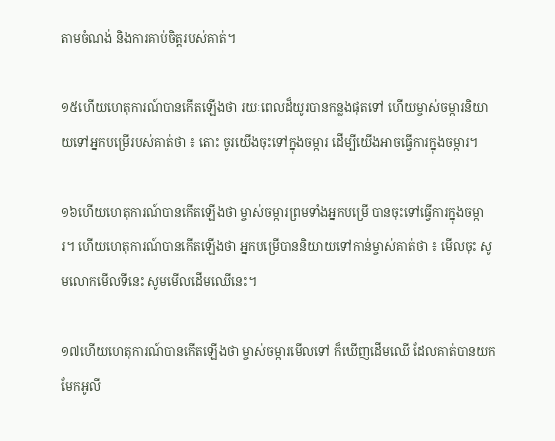តាមចំណង់ និងការគាប់ចិត្តរបស់គាត់។

១៥ហើយហេតុការណ៍បានកើតឡើងថា រយៈពេលដ៏យូរបានកន្លងផុតទៅ ហើយម្ចាស់ចម្ការនិយាយទៅអ្នកបម្រើរបស់គាត់ថា ៖ តោះ ចូរយើងចុះទៅក្នុងចម្ការ ដើម្បីយើងអាចធ្វើការក្នុងចម្ការ។

១៦ហើយហេតុការណ៍បានកើតឡើងថា ម្ចាស់ចម្ការព្រមទាំងអ្នកបម្រើ បានចុះទៅធ្វើការក្នុងចម្ការ។ ហើយហេតុការណ៍បានកើតឡើងថា អ្នកបម្រើបាននិយាយទៅកាន់ម្ចាស់គាត់ថា ៖ មើលចុះ សូមលោកមើលទីនេះ សូមមើលដើមឈើនេះ។

១៧ហើយហេតុការណ៍បានកើតឡើងថា ម្ចាស់ចម្ការមើលទៅ ក៏ឃើញដើមឈើ ដែលគាត់បានយកមែកអូលី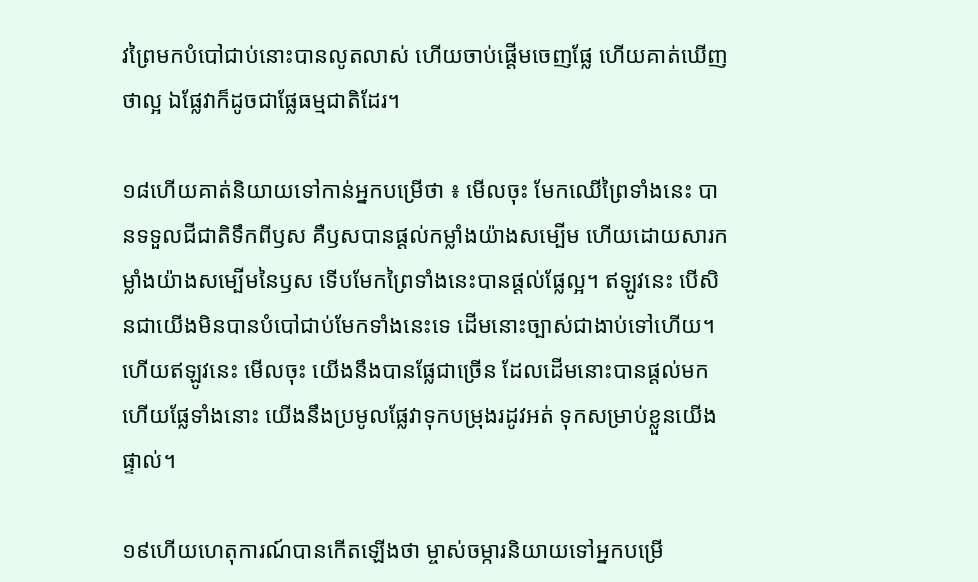វព្រៃមកបំបៅជាប់នោះបានលូតលាស់ ហើយចាប់ផ្ដើមចេញផ្លែ ហើយគាត់ឃើញថាល្អ ឯផ្លែវាក៏ដូចជាផ្លែធម្មជាតិដែរ។

១៨ហើយគាត់និយាយទៅកាន់អ្នកបម្រើថា ៖ មើលចុះ មែកឈើព្រៃទាំងនេះ បានទទួលជីជាតិទឹកពីឫស គឺឫសបានផ្ដល់កម្លាំងយ៉ាងសម្បើម ហើយដោយសារកម្លាំងយ៉ាងសម្បើមនៃឫស ទើបមែកព្រៃទាំងនេះបានផ្ដល់ផ្លែល្អ។ ឥឡូវនេះ បើសិនជាយើងមិនបានបំបៅជាប់មែកទាំងនេះទេ ដើមនោះច្បាស់ជាងាប់ទៅហើយ។ ហើយឥឡូវនេះ មើលចុះ យើងនឹងបានផ្លែជាច្រើន ដែលដើមនោះបានផ្ដល់មក ហើយផ្លែទាំងនោះ យើងនឹងប្រមូលផ្លែវាទុកបម្រុងរដូវអត់ ទុកសម្រាប់ខ្លួនយើងផ្ទាល់។

១៩ហើយហេតុការណ៍បានកើតឡើងថា ម្ចាស់ចម្ការនិយាយទៅអ្នកបម្រើ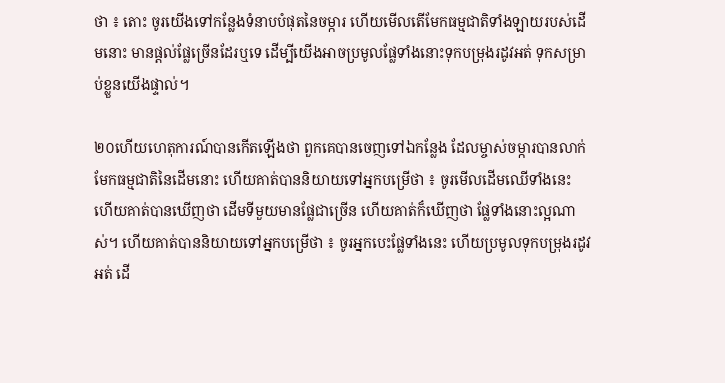ថា ៖ តោះ ចូរយើងទៅកន្លែងទំនាបបំផុតនៃចម្ការ ហើយមើលតើមែកធម្មជាតិទាំងឡាយរបស់ដើមនោះ មានផ្ដល់ផ្លែច្រើនដែរឬទេ ដើម្បីយើងអាចប្រមូលផ្លែទាំងនោះទុកបម្រុងរដូវអត់ ទុកសម្រាប់ខ្លួនយើងផ្ទាល់។

២០ហើយហេតុការណ៍បានកើតឡើងថា ពួកគេបានចេញទៅឯកន្លែង ដែលម្ចាស់ចម្ការបានលាក់មែកធម្មជាតិនៃដើមនោះ ហើយគាត់បាននិយាយទៅអ្នកបម្រើថា ៖ ចូរមើលដើមឈើទាំងនេះ ហើយគាត់បានឃើញថា ដើមទីមួយមានផ្លែជាច្រើន ហើយគាត់ក៏ឃើញថា ផ្លែទាំងនោះល្អណាស់។ ហើយគាត់បាននិយាយទៅអ្នកបម្រើថា ៖ ចូរអ្នកបេះផ្លែទាំងនេះ ហើយប្រមូលទុកបម្រុងរដូវអត់ ដើ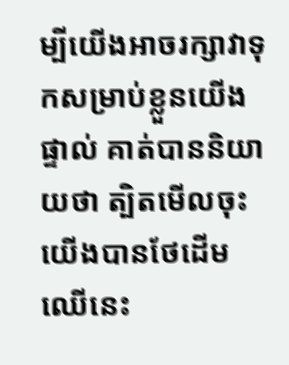ម្បីយើងអាចរក្សាវាទុកសម្រាប់ខ្លួនយើងផ្ទាល់ គាត់បាននិយាយថា ត្បិតមើលចុះ យើងបានថែដើមឈើនេះ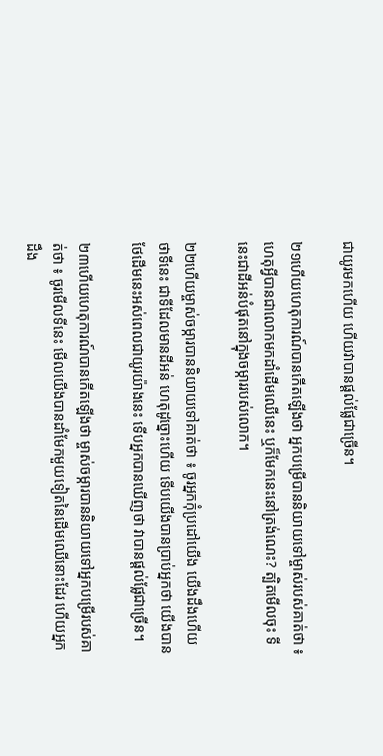ជាយូរមកហើយ ហើយវាបានផ្ដល់ផ្លែជាច្រើន។

២១ហើយហេតុការណ៍បានកើតឡើងថា អ្នកបម្រើបាននិយាយទៅម្ចាស់របស់គាត់ថា ៖ ហេតុអ្វីបានជាលោកមកដាំដើមឈើនេះ ឬក៏មែកនេះនៅត្រង់ណេះ? ត្បិតមើលចុះ ទីនេះជាដីអន់បំផុតនៅក្នុងចម្ការរបស់លោក។

២២ហើយម្ចាស់ចម្ការបាននិយាយទៅគាត់ថា ៖ ចូរអ្នកកុំប្រដៅយើង យើងដឹងហើយថាទីនេះ ជាទីដែលមានដីអន់ ហេតុដូច្នោះហើយ ទើបយើងបានប្រាប់អ្នកថា យើងបានថែដើមនេះអស់ពេលជាយូរយ៉ាងនេះ ទើបអ្នកបានឃើញថា វាបានផ្ដល់ផ្លែជាច្រើន។

២៣ហើយហេតុការណ៍បានកើតឡើងថា ម្ចាស់ចម្ការបាននិយាយទៅអ្នកបម្រើរបស់គាត់ថា ៖ ចូរមើលទីនេះ មើលយើងបានដាំមែកមួយទៀតនៃដើមឈើនោះដែរ ហើយអ្នកដឹង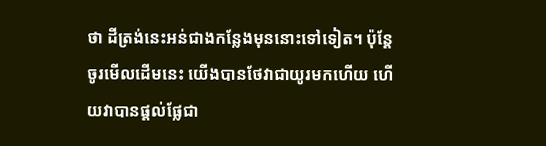ថា ដីត្រង់នេះអន់ជាងកន្លែងមុននោះទៅទៀត។ ប៉ុន្តែចូរមើលដើមនេះ យើងបានថែវាជាយូរមកហើយ ហើយវាបានផ្ដល់ផ្លែជា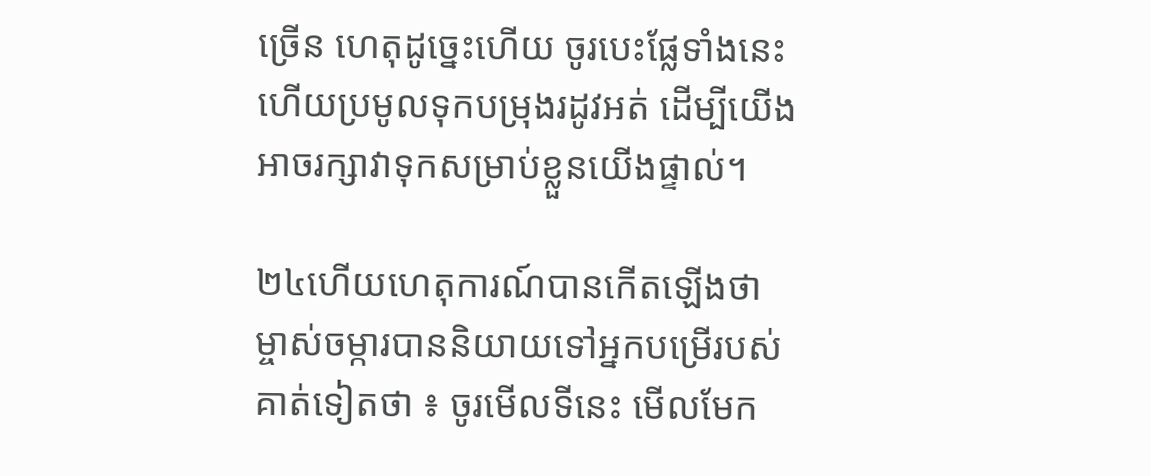ច្រើន ហេតុដូច្នេះហើយ ចូរបេះផ្លែទាំងនេះ ហើយប្រមូលទុកបម្រុងរដូវអត់ ដើម្បីយើងអាចរក្សាវាទុកសម្រាប់ខ្លួនយើងផ្ទាល់។

២៤ហើយហេតុការណ៍បានកើតឡើងថា ម្ចាស់ចម្ការបាននិយាយទៅអ្នកបម្រើរបស់គាត់ទៀតថា ៖ ចូរមើលទីនេះ មើលមែក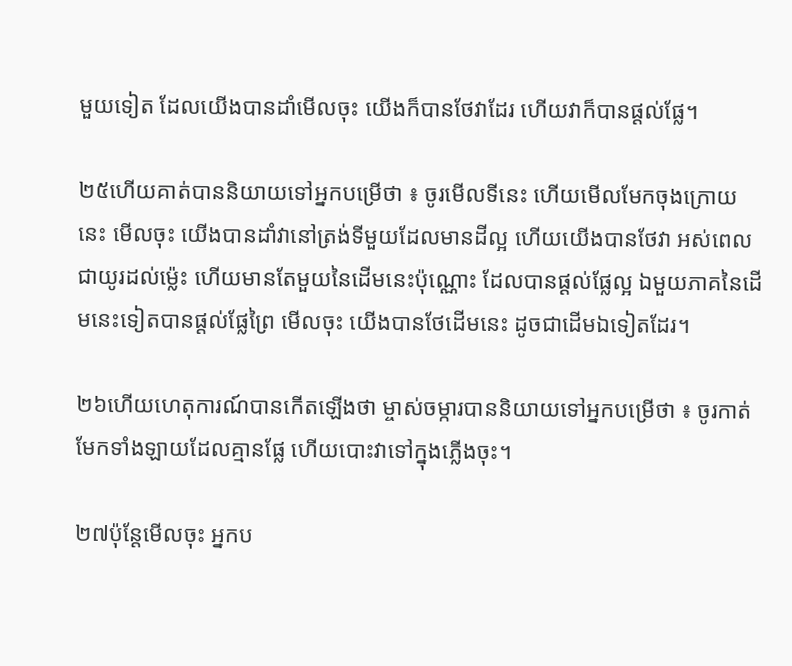មួយទៀត ដែលយើងបានដាំមើលចុះ យើងក៏បានថែវាដែរ ហើយវាក៏បានផ្ដល់ផ្លែ។

២៥ហើយគាត់បាននិយាយទៅអ្នកបម្រើថា ៖ ចូរមើលទីនេះ ហើយមើលមែកចុងក្រោយនេះ មើលចុះ យើងបានដាំវានៅត្រង់ទីមួយដែលមានដីល្អ ហើយយើងបានថែវា អស់ពេលជាយូរដល់ម្ល៉េះ ហើយមានតែមួយនៃដើមនេះប៉ុណ្ណោះ ដែលបានផ្ដល់ផ្លែល្អ ឯមួយភាគនៃដើមនេះទៀតបានផ្ដល់ផ្លែព្រៃ មើលចុះ យើងបានថែដើមនេះ ដូចជាដើមឯទៀតដែរ។

២៦ហើយហេតុការណ៍បានកើតឡើងថា ម្ចាស់ចម្ការបាននិយាយទៅអ្នកបម្រើថា ៖ ចូរកាត់មែកទាំងឡាយដែលគ្មានផ្លែ ហើយបោះវាទៅក្នុងភ្លើងចុះ។

២៧ប៉ុន្តែមើលចុះ អ្នកប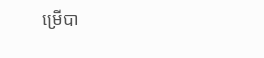ម្រើបា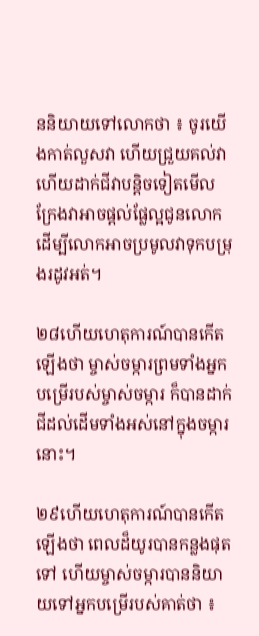ននិយាយទៅលោកថា ៖ ចូរយើងកាត់លួសវា ហើយជ្រួយគល់វា ហើយដាក់ជីវាបន្តិចទៀតមើល ក្រែងវាអាចផ្ដល់ផ្លែល្អជូនលោក ដើម្បីលោកអាចប្រមូលវាទុកបម្រុងរដូវអត់។

២៨ហើយហេតុការណ៍បានកើតឡើងថា ម្ចាស់ចម្ការព្រមទាំងអ្នកបម្រើរបស់ម្ចាស់ចម្ការ ក៏បានដាក់ជីដល់ដើមទាំងអស់នៅក្នុងចម្ការនោះ។

២៩ហើយហេតុការណ៍បានកើតឡើងថា ពេលដ៏យូរបានកន្លងផុតទៅ ហើយម្ចាស់ចម្ការបាននិយាយទៅអ្នកបម្រើរបស់គាត់ថា ៖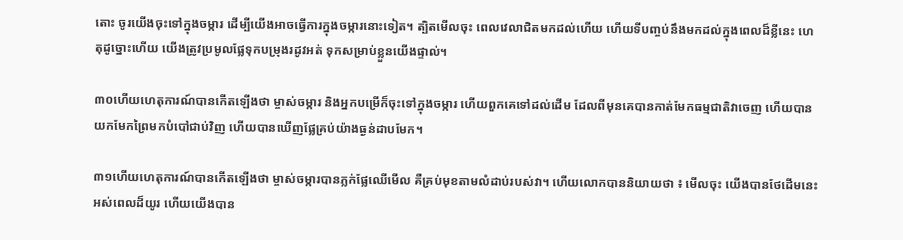តោះ ចូរយើងចុះទៅក្នុងចម្ការ ដើម្បីយើងអាចធ្វើការក្នុងចម្ការនោះទៀត។ ត្បិតមើលចុះ ពេលវេលាជិតមកដល់ហើយ ហើយទីបញ្ចប់នឹងមកដល់ក្នុងពេលដ៏ខ្លីនេះ ហេតុដូច្នោះហើយ យើងត្រូវប្រមូលផ្លែទុកបម្រុងរដូវអត់ ទុកសម្រាប់ខ្លួនយើងផ្ទាល់។

៣០ហើយហេតុការណ៍បានកើតឡើងថា ម្ចាស់ចម្ការ និងអ្នកបម្រើក៏ចុះទៅក្នុងចម្ការ ហើយពួកគេទៅដល់ដើម ដែលពីមុនគេបានកាត់មែកធម្មជាតិវាចេញ ហើយបានយកមែកព្រៃមកបំបៅជាប់វិញ ហើយបានឃើញផ្លែគ្រប់យ៉ាងធ្ងន់ដាបមែក។

៣១ហើយហេតុការណ៍បានកើតឡើងថា ម្ចាស់ចម្ការបានភ្លក់ផ្លែឈើមើល គឺគ្រប់មុខតាមលំដាប់របស់វា។ ហើយលោកបាននិយាយថា ៖ មើលចុះ យើងបានថែដើមនេះអស់ពេលដ៏យូរ ហើយយើងបាន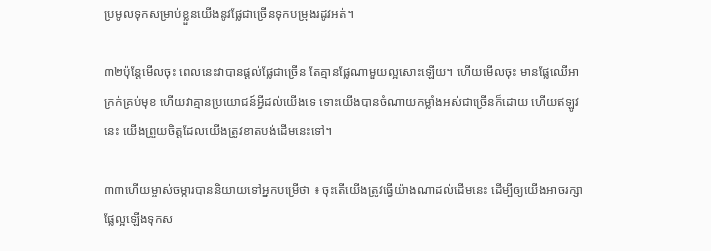ប្រមូលទុកសម្រាប់ខ្លួនយើងនូវផ្លែជាច្រើនទុកបម្រុងរដូវអត់។

៣២ប៉ុន្តែមើលចុះ ពេលនេះវាបានផ្ដល់ផ្លែជាច្រើន តែគ្មានផ្លែណាមួយល្អសោះឡើយ។ ហើយមើលចុះ មានផ្លែឈើអាក្រក់គ្រប់មុខ ហើយវាគ្មានប្រយោជន៍អ្វីដល់យើងទេ ទោះយើងបានចំណាយកម្លាំងអស់ជាច្រើនក៏ដោយ ហើយឥឡូវនេះ យើងព្រួយចិត្តដែលយើងត្រូវខាតបង់ដើមនេះទៅ។

៣៣ហើយម្ចាស់ចម្ការបាននិយាយទៅអ្នកបម្រើថា ៖ ចុះតើយើងត្រូវធ្វើយ៉ាងណាដល់ដើមនេះ ដើម្បីឲ្យយើងអាចរក្សាផ្លែល្អឡើងទុកស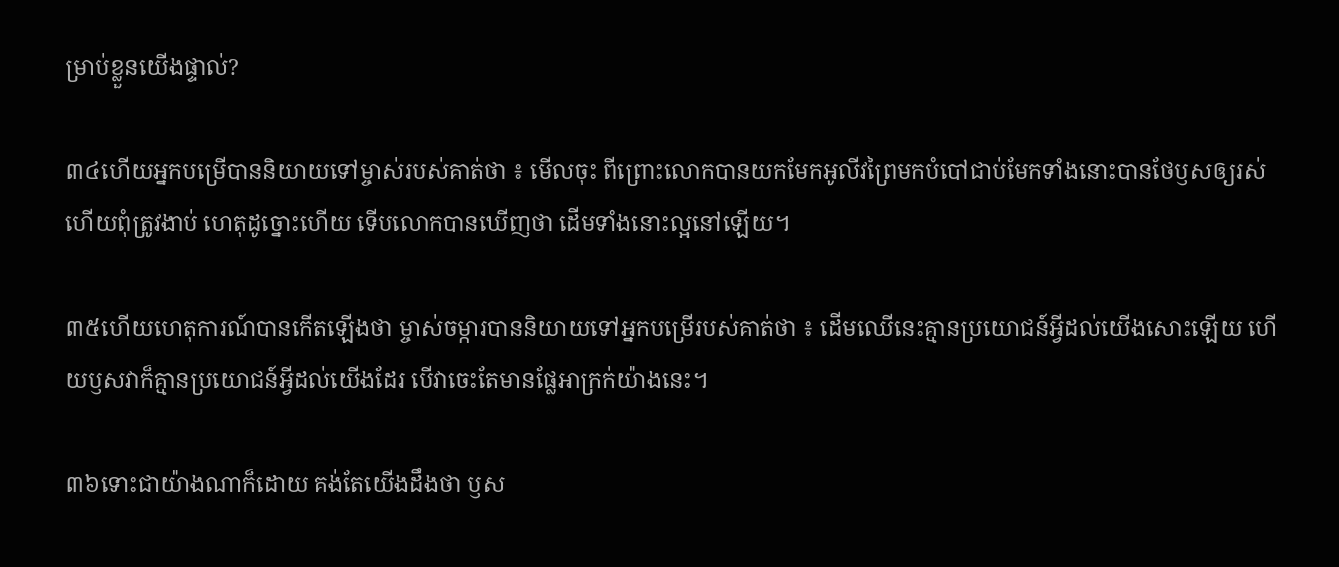ម្រាប់ខ្លួនយើងផ្ទាល់?

៣៤ហើយអ្នកបម្រើបាននិយាយទៅម្ចាស់របស់គាត់ថា ៖ មើលចុះ ពីព្រោះលោកបានយកមែកអូលីវព្រៃមកបំបៅជាប់មែកទាំងនោះបានថែឫសឲ្យរស់ ហើយពុំត្រូវងាប់ ហេតុដូច្នោះហើយ ទើបលោកបានឃើញថា ដើមទាំងនោះល្អនៅឡើយ។

៣៥ហើយហេតុការណ៍បានកើតឡើងថា ម្ចាស់ចម្ការបាននិយាយទៅអ្នកបម្រើរបស់គាត់ថា ៖ ដើមឈើនេះគ្មានប្រយោជន៍អ្វីដល់យើងសោះឡើយ ហើយឫសវាក៏គ្មានប្រយោជន៍អ្វីដល់យើងដែរ បើវាចេះតែមានផ្លែអាក្រក់យ៉ាងនេះ។

៣៦ទោះជាយ៉ាងណាក៏ដោយ គង់តែយើងដឹងថា ឫស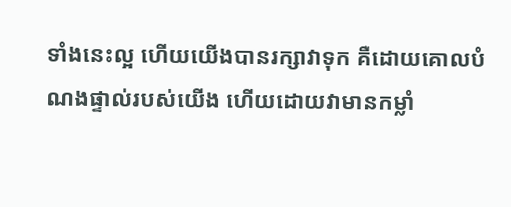ទាំងនេះល្អ ហើយយើងបានរក្សាវាទុក គឺដោយគោលបំណងផ្ទាល់របស់យើង ហើយដោយវាមានកម្លាំ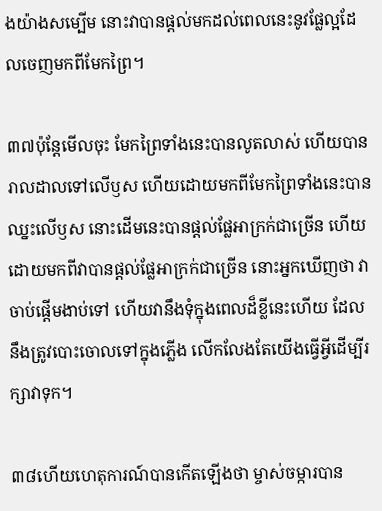ងយ៉ាងសម្បើម នោះវាបានផ្ដល់មកដល់ពេលនេះនូវផ្លែល្អដែលចេញមកពីមែកព្រៃ។

៣៧ប៉ុន្តែមើលចុះ មែកព្រៃទាំងនេះបានលូតលាស់ ហើយបានរាលដាលទៅលើឫស ហើយដោយមកពីមែកព្រៃទាំងនេះបានឈ្នះលើឫស នោះដើមនេះបានផ្ដល់ផ្លែអាក្រក់ជាច្រើន ហើយដោយមកពីវាបានផ្ដល់ផ្លែអាក្រក់ជាច្រើន នោះអ្នកឃើញថា វាចាប់ផ្ដើមងាប់ទៅ ហើយវានឹងទុំក្នុងពេលដ៏ខ្លីនេះហើយ ដែលនឹងត្រូវបោះចោលទៅក្នុងភ្លើង លើកលែងតែយើងធ្វើអ្វីដើម្បីរក្សាវាទុក។

៣៨ហើយហេតុការណ៍បានកើតឡើងថា ម្ចាស់ចម្ការបាន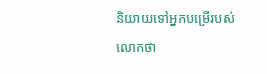និយាយទៅអ្នកបម្រើរបស់លោកថា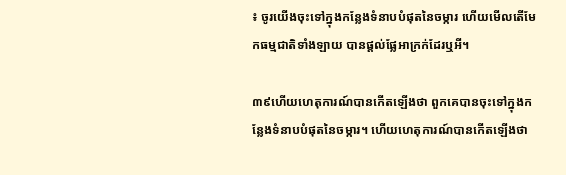៖ ចូរយើងចុះទៅក្នុងកន្លែងទំនាបបំផុតនៃចម្ការ ហើយមើលតើមែកធម្មជាតិទាំងឡាយ បានផ្ដល់ផ្លែអាក្រក់ដែរឬអី។

៣៩ហើយហេតុការណ៍បានកើតឡើងថា ពួកគេបានចុះទៅក្នុងកន្លែងទំនាបបំផុតនៃចម្ការ។ ហើយហេតុការណ៍បានកើតឡើងថា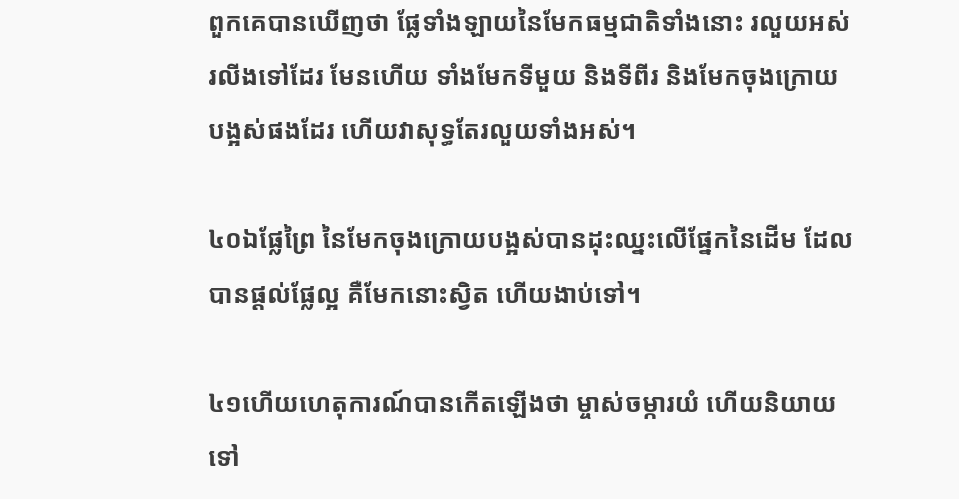ពួកគេបានឃើញថា ផ្លែទាំងឡាយនៃមែកធម្មជាតិទាំងនោះ រលួយអស់រលីងទៅដែរ មែនហើយ ទាំងមែកទីមួយ និងទីពីរ និងមែកចុងក្រោយបង្អស់ផងដែរ ហើយវាសុទ្ធតែរលួយទាំងអស់។

៤០ឯផ្លែព្រៃ នៃមែកចុងក្រោយបង្អស់បានដុះឈ្នះលើផ្នែកនៃដើម ដែលបានផ្ដល់ផ្លែល្អ គឺមែកនោះស្វិត ហើយងាប់ទៅ។

៤១ហើយហេតុការណ៍បានកើតឡើងថា ម្ចាស់ចម្ការយំ ហើយនិយាយទៅ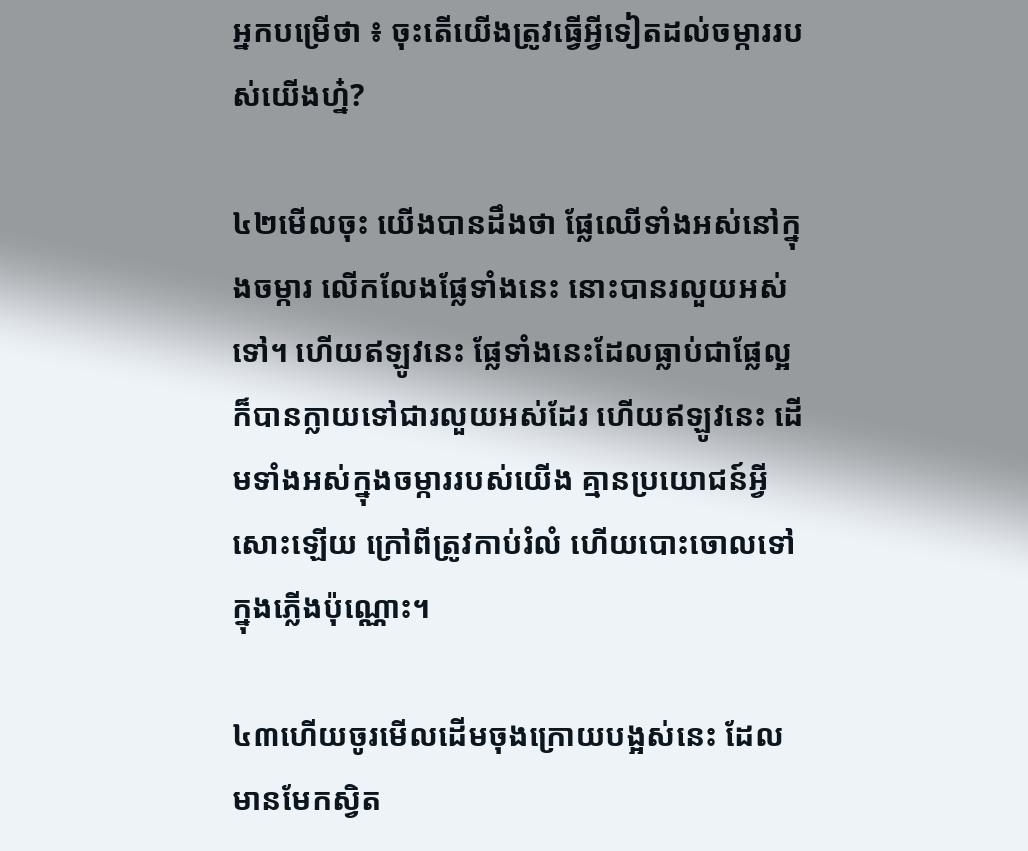អ្នកបម្រើថា ៖ ចុះតើយើងត្រូវធ្វើអ្វីទៀតដល់ចម្ការរបស់យើងហ្ន៎?

៤២មើលចុះ យើងបានដឹងថា ផ្លែឈើទាំងអស់នៅក្នុងចម្ការ លើកលែងផ្លែទាំងនេះ នោះបានរលួយអស់ទៅ។ ហើយឥឡូវនេះ ផ្លែទាំងនេះដែលធ្លាប់ជាផ្លែល្អ ក៏បានក្លាយទៅជារលួយអស់ដែរ ហើយឥឡូវនេះ ដើមទាំងអស់ក្នុងចម្ការរបស់យើង គ្មានប្រយោជន៍អ្វីសោះឡើយ ក្រៅពីត្រូវកាប់រំលំ ហើយបោះចោលទៅក្នុងភ្លើងប៉ុណ្ណោះ។

៤៣ហើយចូរមើលដើមចុងក្រោយបង្អស់នេះ ដែលមានមែកស្វិត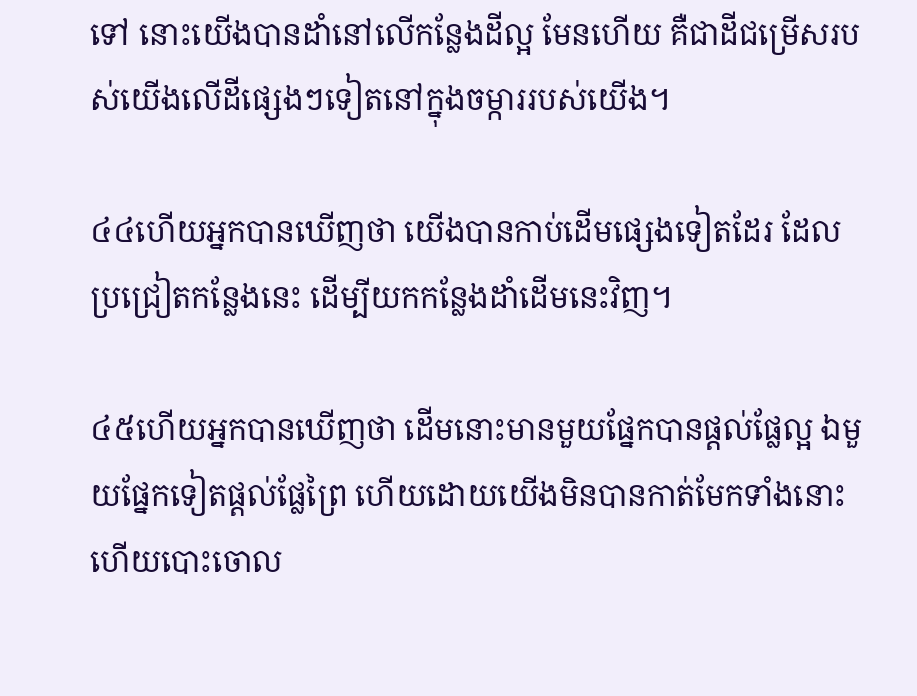ទៅ នោះយើងបានដាំនៅលើកន្លែងដីល្អ មែនហើយ គឺជាដីជម្រើសរបស់យើងលើដីផ្សេងៗទៀតនៅក្នុងចម្ការរបស់យើង។

៤៤ហើយអ្នកបានឃើញថា យើងបានកាប់ដើមផ្សេងទៀតដែរ ដែលប្រជ្រៀតកន្លែងនេះ ដើម្បីយកកន្លែងដាំដើមនេះវិញ។

៤៥ហើយអ្នកបានឃើញថា ដើមនោះមានមួយផ្នែកបានផ្ដល់ផ្លែល្អ ឯមួយផ្នែកទៀតផ្ដល់ផ្លែព្រៃ ហើយដោយយើងមិនបានកាត់មែកទាំងនោះ ហើយបោះចោល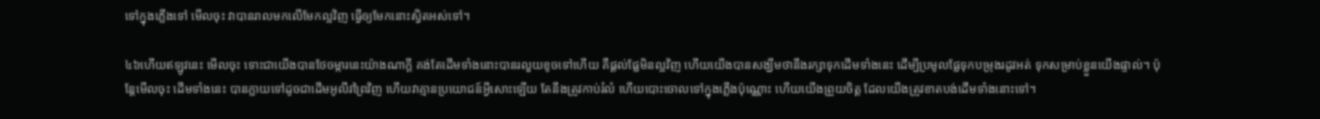ទៅក្នុងភ្លើងទៅ មើលចុះ វាបានរាលមកលើមែកល្អវិញ ធ្វើឲ្យមែកនោះស្វិតអស់ទៅ។

៤៦ហើយឥឡូវនេះ មើលចុះ ទោះជាយើងបានថែចម្ការនេះយ៉ាងណាក្ដី គង់តែដើមទាំងនោះបានរលួយខូចទៅហើយ គឺផ្ដល់ផ្លែមិនល្អវិញ ហើយយើងបានសង្ឃឹមថានឹងរក្សាទុកដើមទាំងនេះ ដើម្បីប្រមូលផ្លែទុកបម្រុងរដូវអត់ ទុកសម្រាប់ខ្លួនយើងផ្ទាល់។ ប៉ុន្តែមើលចុះ ដើមទាំងនេះ បានក្លាយទៅដូចជាដើមអូលីវព្រៃវិញ ហើយវាគ្មានប្រយោជន៍អ្វីសោះឡើយ តែនឹងត្រូវកាប់រំលំ ហើយបោះចោលទៅក្នុងភ្លើងប៉ុណ្ណោះ ហើយយើងព្រួយចិត្ត ដែលយើងត្រូវខាតបង់ដើមទាំងនោះទៅ។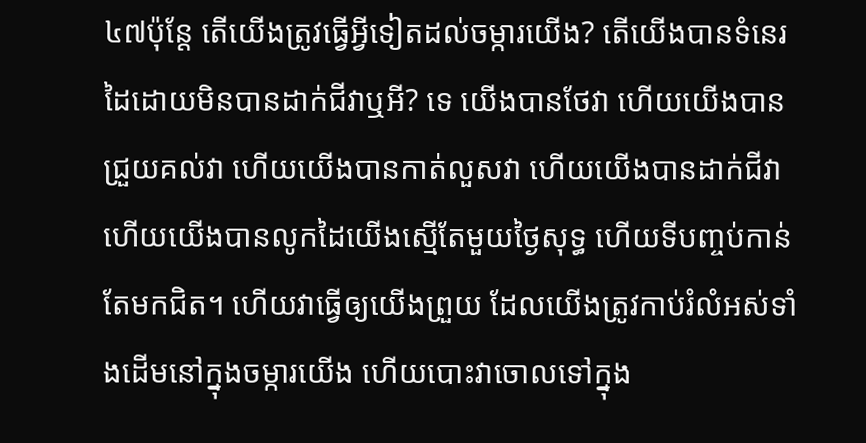៤៧ប៉ុន្តែ តើយើងត្រូវធ្វើអ្វីទៀតដល់ចម្ការយើង? តើយើងបានទំនេរដៃដោយមិនបានដាក់ជីវាឬអី? ទេ យើងបានថែវា ហើយយើងបានជ្រួយគល់វា ហើយយើងបានកាត់លួសវា ហើយយើងបានដាក់ជីវា ហើយយើងបានលូកដៃយើងស្មើតែមួយថ្ងៃសុទ្ធ ហើយទីបញ្ចប់កាន់តែមកជិត។ ហើយវាធ្វើឲ្យយើងព្រួយ ដែលយើងត្រូវកាប់រំលំអស់ទាំងដើមនៅក្នុងចម្ការយើង ហើយបោះវាចោលទៅក្នុង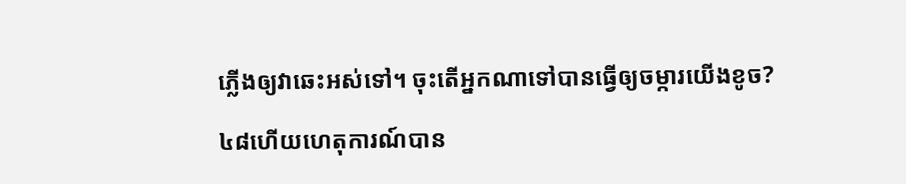ភ្លើងឲ្យវាឆេះអស់ទៅ។ ចុះតើអ្នកណាទៅបានធ្វើឲ្យចម្ការយើងខូច?

៤៨ហើយហេតុការណ៍បាន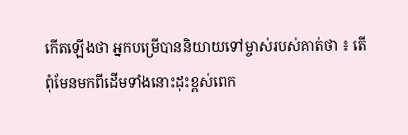កើតឡើងថា អ្នកបម្រើបាននិយាយទៅម្ចាស់របស់គាត់ថា ៖ តើពុំមែនមកពីដើមទាំងនោះដុះខ្ពស់ពេក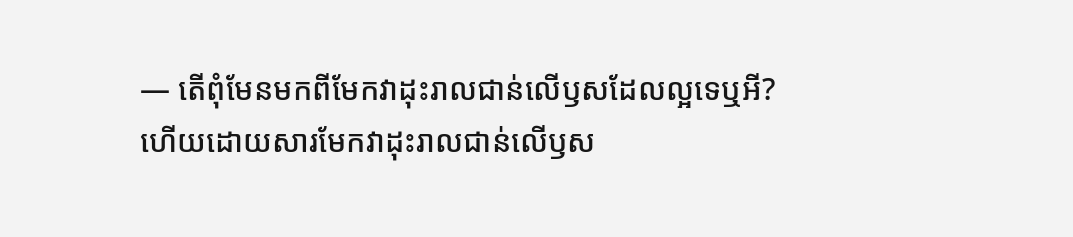— តើពុំមែនមកពីមែកវាដុះរាលជាន់លើឫសដែលល្អទេឬអី? ហើយដោយសារមែកវាដុះរាលជាន់លើឫស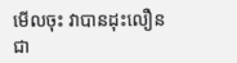មើលចុះ វាបានដុះលឿនជា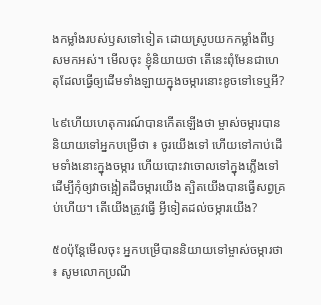ងកម្លាំងរបស់ឫសទៅទៀត ដោយស្រូបយកកម្លាំងពីឫសមកអស់។ មើលចុះ ខ្ញុំនិយាយថា តើនេះពុំមែនជាហេតុដែលធ្វើឲ្យដើមទាំងឡាយក្នុងចម្ការនោះខូចទៅទេឬអី?

៤៩ហើយហេតុការណ៍បានកើតឡើងថា ម្ចាស់ចម្ការបាននិយាយទៅអ្នកបម្រើថា ៖ ចូរយើងទៅ ហើយទៅកាប់ដើមទាំងនោះក្នុងចម្ការ ហើយបោះវាចោលទៅក្នុងភ្លើងទៅ ដើម្បីកុំឲ្យវាចង្អៀតដីចម្ការយើង ត្បិតយើងបានធ្វើសព្វគ្រប់ហើយ។ តើយើងត្រូវធ្វើ អ្វីទៀតដល់ចម្ការយើង?

៥០ប៉ុន្តែមើលចុះ អ្នកបម្រើបាននិយាយទៅម្ចាស់ចម្ការថា ៖ សូមលោកប្រណី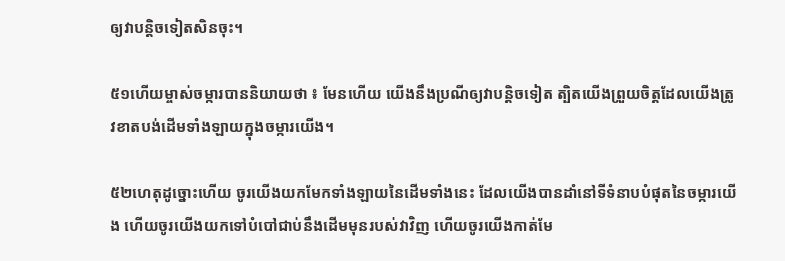ឲ្យវាបន្តិចទៀតសិនចុះ។

៥១ហើយម្ចាស់ចម្ការបាននិយាយថា ៖ មែនហើយ យើងនឹងប្រណីឲ្យវាបន្តិចទៀត ត្បិតយើងព្រួយចិត្តដែលយើងត្រូវខាតបង់ដើមទាំងឡាយក្នុងចម្ការយើង។

៥២ហេតុដូច្នោះហើយ ចូរយើងយកមែកទាំងឡាយនៃដើមទាំងនេះ ដែលយើងបានដាំនៅទីទំនាបបំផុតនៃចម្ការយើង ហើយចូរយើងយកទៅបំបៅជាប់នឹងដើមមុនរបស់វាវិញ ហើយចូរយើងកាត់មែ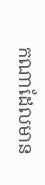កណាដែលមាន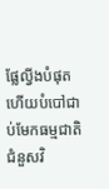ផ្លែល្វីងបំផុត ហើយបំបៅជាប់មែកធម្មជាតិជំនួសវិ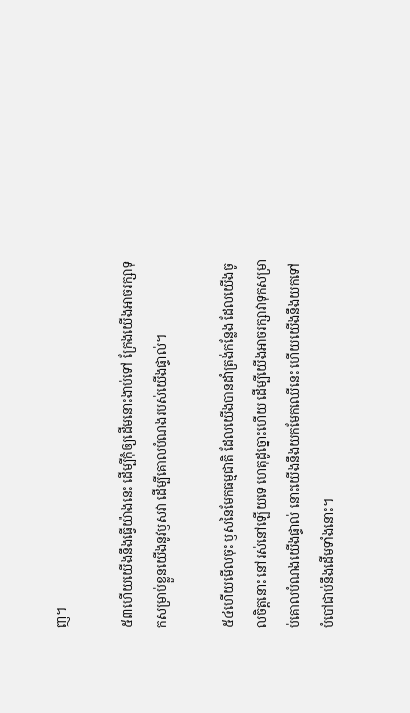ញ។

៥៣ហើយយើងនឹងធ្វើយ៉ាងនេះ ដើម្បីកុំឲ្យដើមនោះងាប់ទៅ ក្រែងយើងអាចរក្សាទុកសម្រាប់ខ្លួនយើងនូវឫសវា ដើម្បីគោលបំណងរបស់យើងផ្ទាល់។

៥៤ហើយមើលចុះ ឫសនៃមែកធម្មជាតិ ដែលយើងបានដាំត្រង់កន្លែង ដែលយើងចូលចិត្តនោះ នៅរស់នៅឡើយទេ ហេតុដូច្នោះហើយ ដើម្បីយើងអាចរក្សាវាទុកសម្រាប់គោលបំណងយើងផ្ទាល់ នោះយើងនឹងយកមែកឈើនេះ ហើយយើងនឹងយកទៅបំបៅជាប់នឹងដើមទាំងនោះ។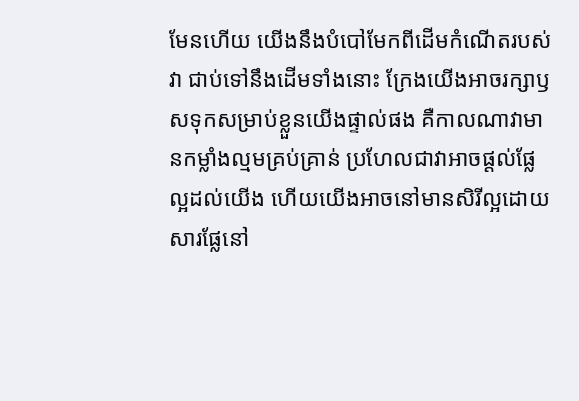មែនហើយ យើងនឹងបំបៅមែកពីដើមកំណើតរបស់វា ជាប់ទៅនឹងដើមទាំងនោះ ក្រែងយើងអាចរក្សាឫសទុកសម្រាប់ខ្លួនយើងផ្ទាល់ផង គឺកាលណាវាមានកម្លាំងល្មមគ្រប់គ្រាន់ ប្រហែលជាវាអាចផ្ដល់ផ្លែល្អដល់យើង ហើយយើងអាចនៅមានសិរីល្អដោយសារផ្លែនៅ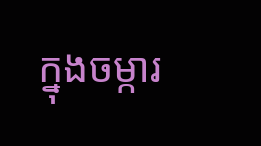ក្នុងចម្ការ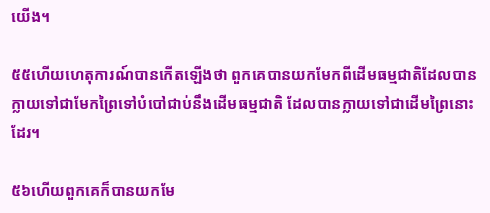យើង។

៥៥ហើយហេតុការណ៍បានកើតឡើងថា ពួកគេបានយកមែកពីដើមធម្មជាតិដែលបានក្លាយទៅជាមែកព្រៃទៅបំបៅជាប់នឹងដើមធម្មជាតិ ដែលបានក្លាយទៅជាដើមព្រៃនោះដែរ។

៥៦ហើយពួកគេក៏បានយកមែ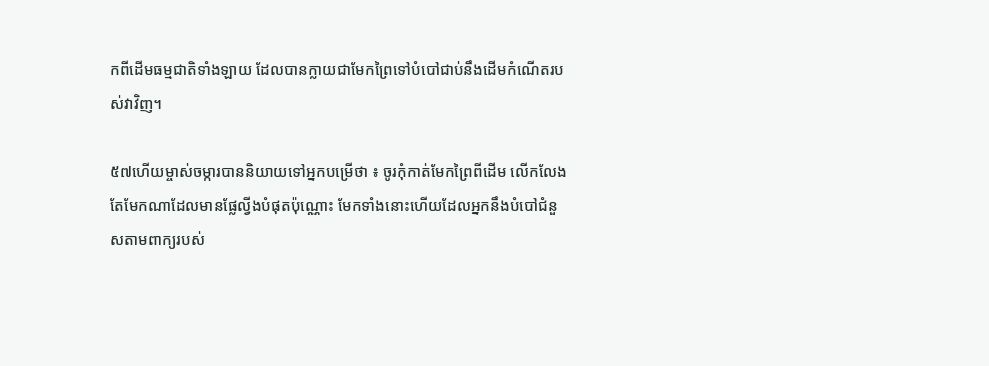កពីដើមធម្មជាតិទាំងឡាយ ដែលបានក្លាយជាមែកព្រៃទៅបំបៅជាប់នឹងដើមកំណើតរបស់វាវិញ។

៥៧ហើយម្ចាស់ចម្ការបាននិយាយទៅអ្នកបម្រើថា ៖ ចូរកុំកាត់មែកព្រៃពីដើម លើកលែងតែមែកណាដែលមានផ្លែល្វីងបំផុតប៉ុណ្ណោះ មែកទាំងនោះហើយដែលអ្នកនឹងបំបៅជំនួសតាមពាក្យរបស់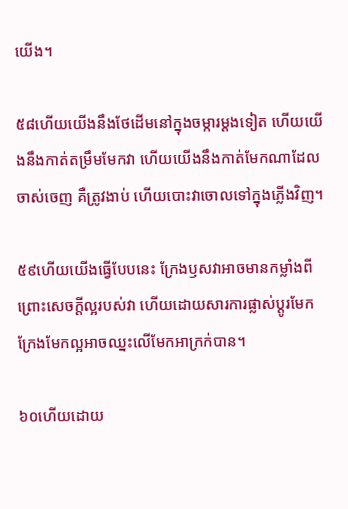យើង។

៥៨ហើយយើងនឹងថែដើមនៅក្នុងចម្ការម្ដងទៀត ហើយយើងនឹងកាត់តម្រឹមមែកវា ហើយយើងនឹងកាត់មែកណាដែលចាស់ចេញ គឺត្រូវងាប់ ហើយបោះវាចោលទៅក្នុងភ្លើងវិញ។

៥៩ហើយយើងធ្វើបែបនេះ ក្រែងឫសវាអាចមានកម្លាំងពីព្រោះសេចក្ដីល្អរបស់វា ហើយដោយសារការផ្លាស់ប្ដូរមែក ក្រែងមែកល្អអាចឈ្នះលើមែកអាក្រក់បាន។

៦០ហើយដោយ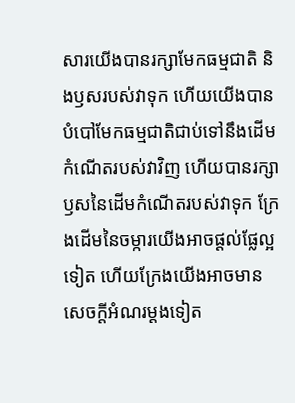សារយើងបានរក្សាមែកធម្មជាតិ និងឫសរបស់វាទុក ហើយយើងបានបំបៅមែកធម្មជាតិជាប់ទៅនឹងដើមកំណើតរបស់វាវិញ ហើយបានរក្សាឫសនៃដើមកំណើតរបស់វាទុក ក្រែងដើមនៃចម្ការយើងអាចផ្ដល់ផ្លែល្អទៀត ហើយក្រែងយើងអាចមានសេចក្ដីអំណរម្ដងទៀត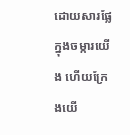ដោយសារផ្លែក្នុងចម្ការយើង ហើយក្រែងយើ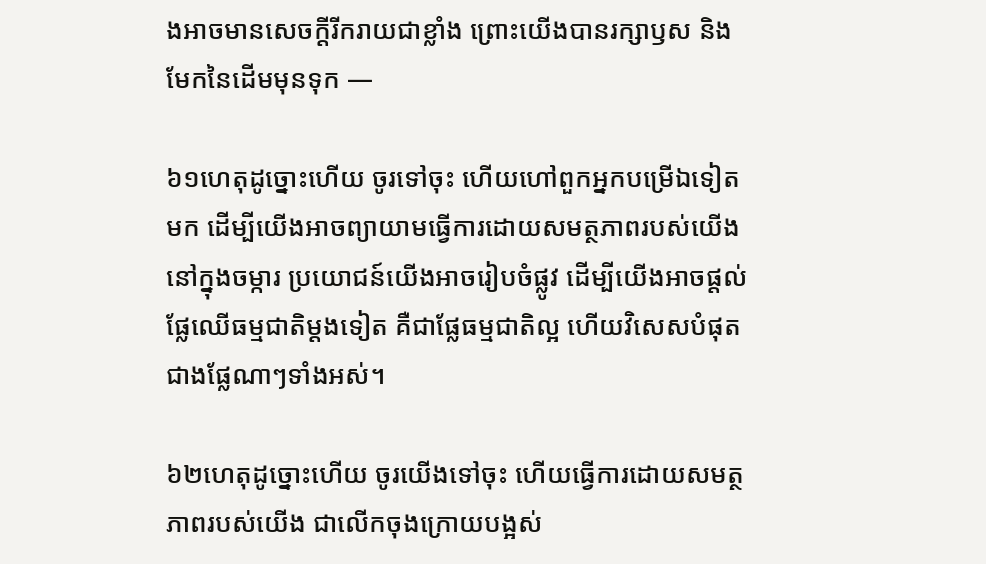ងអាចមានសេចក្ដីរីករាយជាខ្លាំង ព្រោះយើងបានរក្សាឫស និងមែកនៃដើមមុនទុក —

៦១ហេតុដូច្នោះហើយ ចូរទៅចុះ ហើយហៅពួកអ្នកបម្រើឯទៀតមក ដើម្បីយើងអាចព្យាយាមធ្វើការដោយសមត្ថភាពរបស់យើងនៅក្នុងចម្ការ ប្រយោជន៍យើងអាចរៀបចំផ្លូវ ដើម្បីយើងអាចផ្ដល់ផ្លែឈើធម្មជាតិម្ដងទៀត គឺជាផ្លែធម្មជាតិល្អ ហើយវិសេសបំផុតជាងផ្លែណាៗទាំងអស់។

៦២ហេតុដូច្នោះហើយ ចូរយើងទៅចុះ ហើយធ្វើការដោយសមត្ថភាពរបស់យើង ជាលើកចុងក្រោយបង្អស់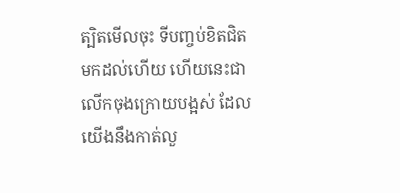ត្បិតមើលចុះ ទីបញ្ចប់ខិតជិតមកដល់ហើយ ហើយនេះជាលើកចុងក្រោយបង្អស់ ដែលយើងនឹងកាត់លួ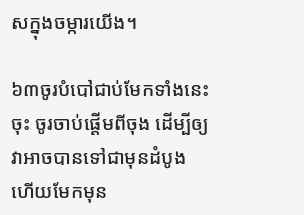សក្នុងចម្ការយើង។

៦៣ចូរបំបៅជាប់មែកទាំងនេះចុះ ចូរចាប់ផ្ដើមពីចុង ដើម្បីឲ្យវាអាចបានទៅជាមុនដំបូង ហើយមែកមុន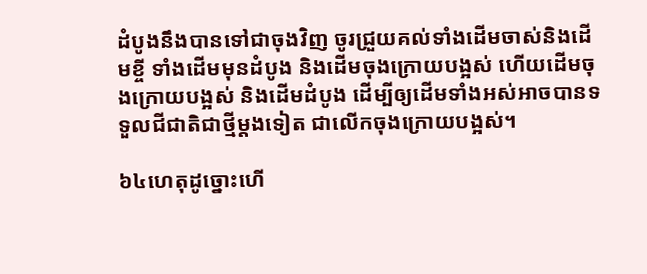ដំបូងនឹងបានទៅជាចុងវិញ ចូរជ្រួយគល់ទាំងដើមចាស់និងដើមខ្ចី ទាំងដើមមុនដំបូង និងដើមចុងក្រោយបង្អស់ ហើយដើមចុងក្រោយបង្អស់ និងដើមដំបូង ដើម្បីឲ្យដើមទាំងអស់អាចបានទទួលជីជាតិជាថ្មីម្ដងទៀត ជាលើកចុងក្រោយបង្អស់។

៦៤ហេតុដូច្នោះហើ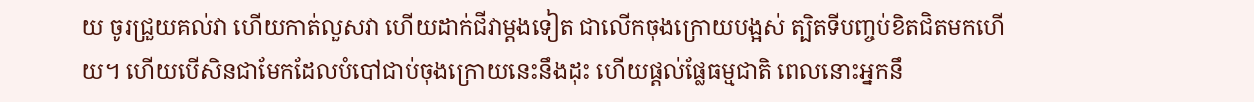យ ចូរជ្រួយគល់វា ហើយកាត់លួសវា ហើយដាក់ជីវាម្ដងទៀត ជាលើកចុងក្រោយបង្អស់ ត្បិតទីបញ្ចប់ខិតជិតមកហើយ។ ហើយបើសិនជាមែកដែលបំបៅជាប់ចុងក្រោយនេះនឹងដុះ ហើយផ្ដល់ផ្លែធម្មជាតិ ពេលនោះអ្នកនឹ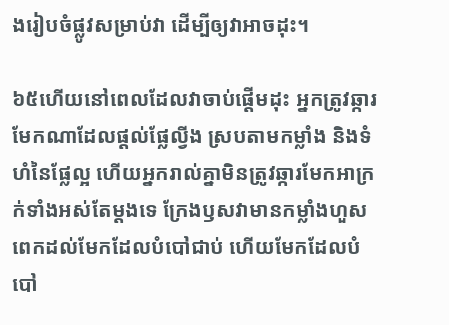ងរៀបចំផ្លូវសម្រាប់វា ដើម្បីឲ្យវាអាចដុះ។

៦៥ហើយនៅពេលដែលវាចាប់ផ្ដើមដុះ អ្នកត្រូវឆ្ការមែកណាដែលផ្ដល់ផ្លែល្វីង ស្របតាមកម្លាំង និងទំហំនៃផ្លែល្អ ហើយអ្នករាល់គ្នាមិនត្រូវឆ្ការមែកអាក្រក់ទាំងអស់តែម្ដងទេ ក្រែងឫសវាមានកម្លាំងហួសពេកដល់មែកដែលបំបៅជាប់ ហើយមែកដែលបំបៅ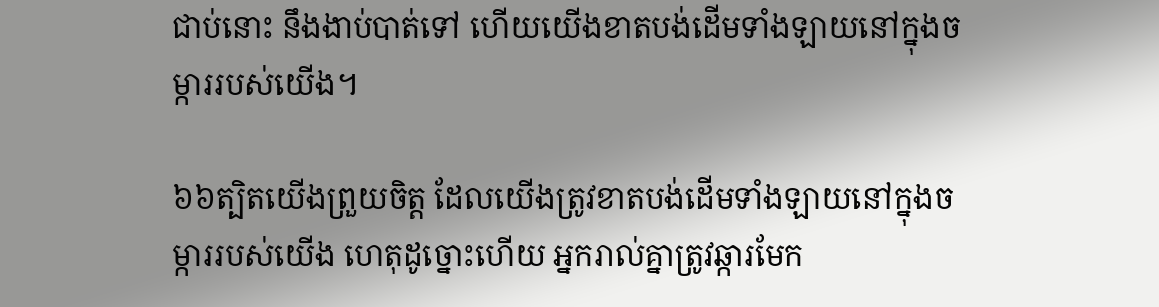ជាប់នោះ នឹងងាប់បាត់ទៅ ហើយយើងខាតបង់ដើមទាំងឡាយនៅក្នុងចម្ការរបស់យើង។

៦៦ត្បិតយើងព្រួយចិត្ត ដែលយើងត្រូវខាតបង់ដើមទាំងឡាយនៅក្នុងចម្ការរបស់យើង ហេតុដូច្នោះហើយ អ្នករាល់គ្នាត្រូវឆ្ការមែក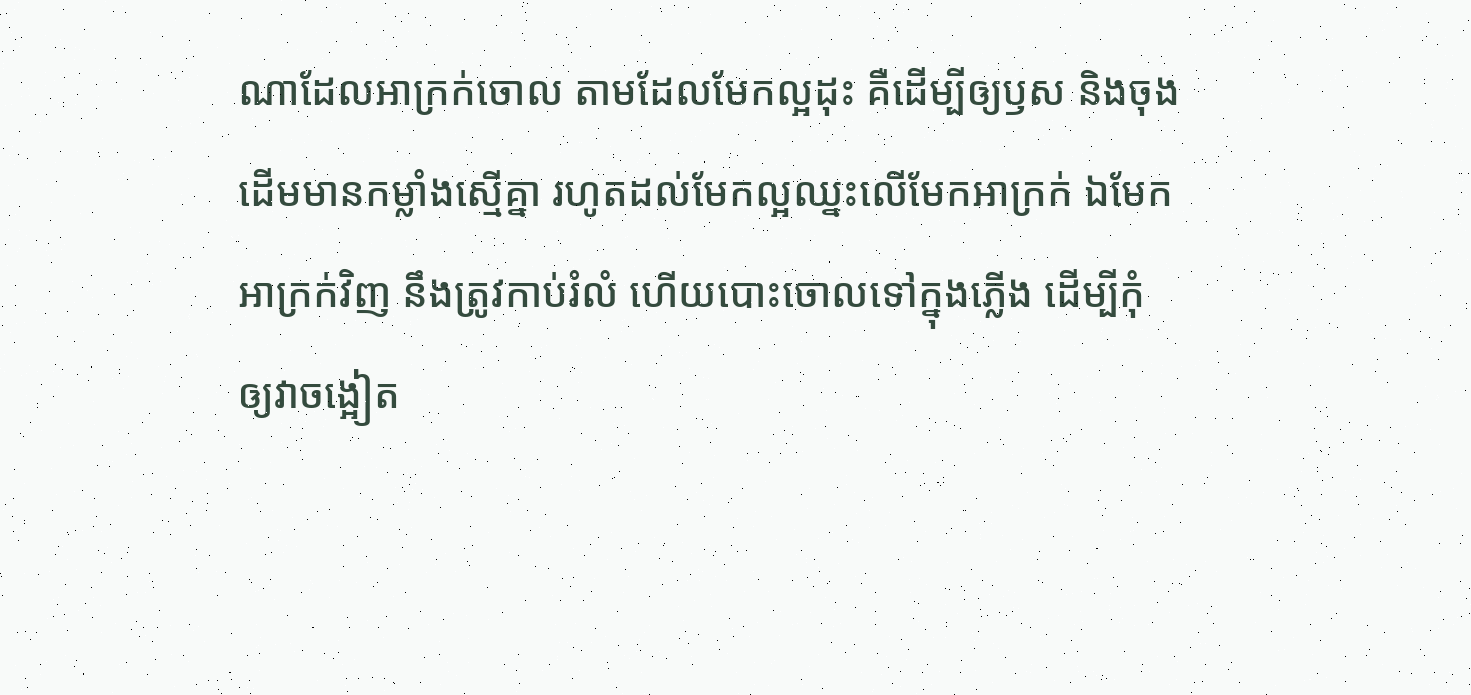ណាដែលអាក្រក់ចោល តាមដែលមែកល្អដុះ គឺដើម្បីឲ្យឫស និងចុងដើមមានកម្លាំងស្មើគ្នា រហូតដល់មែកល្អឈ្នះលើមែកអាក្រក់ ឯមែកអាក្រក់វិញ នឹងត្រូវកាប់រំលំ ហើយបោះចោលទៅក្នុងភ្លើង ដើម្បីកុំឲ្យវាចង្អៀត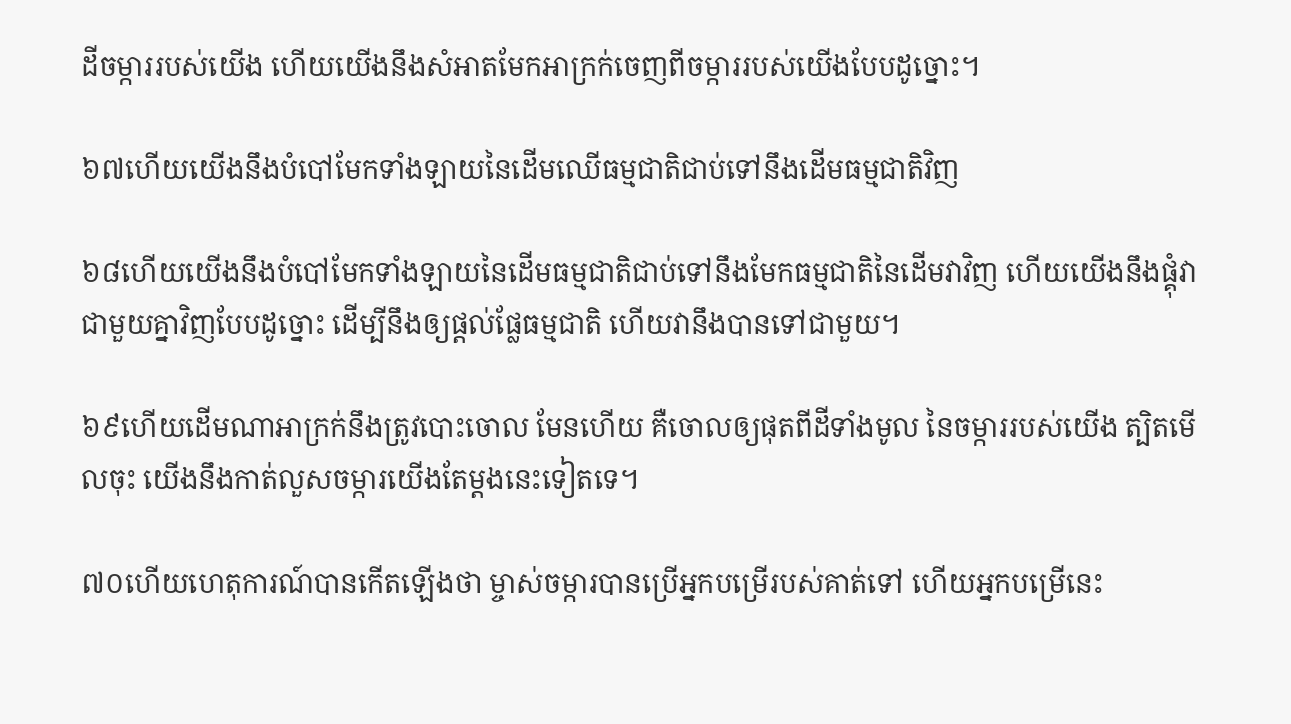ដីចម្ការរបស់យើង ហើយយើងនឹងសំអាតមែកអាក្រក់ចេញពីចម្ការរបស់យើងបែបដូច្នោះ។

៦៧ហើយយើងនឹងបំបៅមែកទាំងឡាយនៃដើមឈើធម្មជាតិជាប់ទៅនឹងដើមធម្មជាតិវិញ

៦៨ហើយយើងនឹងបំបៅមែកទាំងឡាយនៃដើមធម្មជាតិជាប់ទៅនឹងមែកធម្មជាតិនៃដើមវាវិញ ហើយយើងនឹងផ្គុំវាជាមួយគ្នាវិញបែបដូច្នោះ ដើម្បីនឹងឲ្យផ្ដល់ផ្លែធម្មជាតិ ហើយវានឹងបានទៅជាមួយ។

៦៩ហើយដើមណាអាក្រក់នឹងត្រូវបោះចោល មែនហើយ គឺចោលឲ្យផុតពីដីទាំងមូល នៃចម្ការរបស់យើង ត្បិតមើលចុះ យើងនឹងកាត់លួសចម្ការយើងតែម្ដងនេះទៀតទេ។

៧០ហើយហេតុការណ៍បានកើតឡើងថា ម្ចាស់ចម្ការបានប្រើអ្នកបម្រើរបស់គាត់ទៅ ហើយអ្នកបម្រើនេះ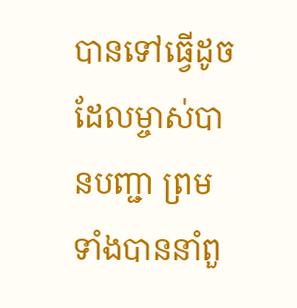បានទៅធ្វើដូចដែលម្ចាស់បានបញ្ជា ព្រមទាំងបាននាំពួ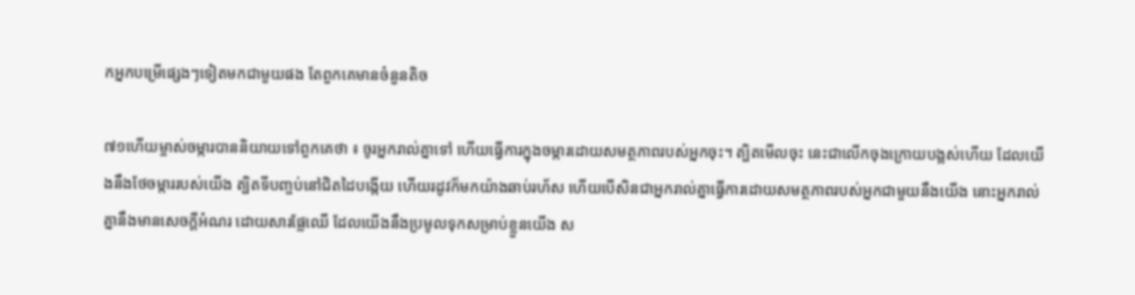កអ្នកបម្រើផ្សេងៗទៀតមកជាមួយផង តែពួកគេមានចំនួនតិច

៧១ហើយម្ចាស់ចម្ការបាននិយាយទៅពួកគេថា ៖ ចូរអ្នករាល់គ្នាទៅ ហើយធ្វើការក្នុងចម្ការដោយសមត្ថភាពរបស់អ្នកចុះ។ ត្បិតមើលចុះ នេះជាលើកចុងក្រោយបង្អស់ហើយ ដែលយើងនឹងថែចម្ការរបស់យើង ត្បិតទីបញ្ចប់នៅជិតដៃបង្កើយ ហើយរដូវក៏មកយ៉ាងឆាប់រហ័ស ហើយបើសិនជាអ្នករាល់គ្នាធ្វើការដោយសមត្ថភាពរបស់អ្នកជាមួយនឹងយើង នោះអ្នករាល់គ្នានឹងមានសេចក្ដីអំណរ ដោយសារផ្លែឈើ ដែលយើងនឹងប្រមូលទុកសម្រាប់ខ្លួនយើង ស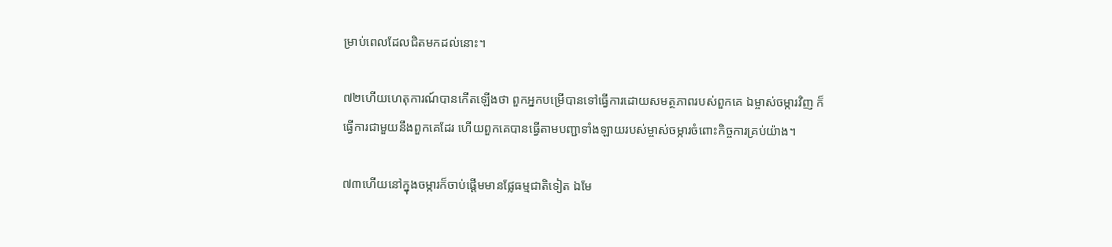ម្រាប់ពេលដែលជិតមកដល់នោះ។

៧២ហើយហេតុការណ៍បានកើតឡើងថា ពួកអ្នកបម្រើបានទៅធ្វើការដោយសមត្ថភាពរបស់ពួកគេ ឯម្ចាស់ចម្ការវិញ ក៏ធ្វើការជាមួយនឹងពួកគេដែរ ហើយពួកគេបានធ្វើតាមបញ្ជាទាំងឡាយរបស់ម្ចាស់ចម្ការចំពោះកិច្ចការគ្រប់យ៉ាង។

៧៣ហើយនៅក្នុងចម្ការក៏ចាប់ផ្ដើមមានផ្លែធម្មជាតិទៀត ឯមែ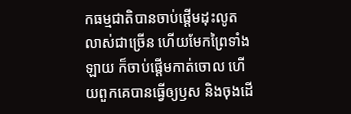កធម្មជាតិបានចាប់ផ្ដើមដុះលូតលាស់ជាច្រើន ហើយមែកព្រៃទាំងឡាយ ក៏ចាប់ផ្ដើមកាត់ចោល ហើយពួកគេបានធ្វើឲ្យឫស និងចុងដើ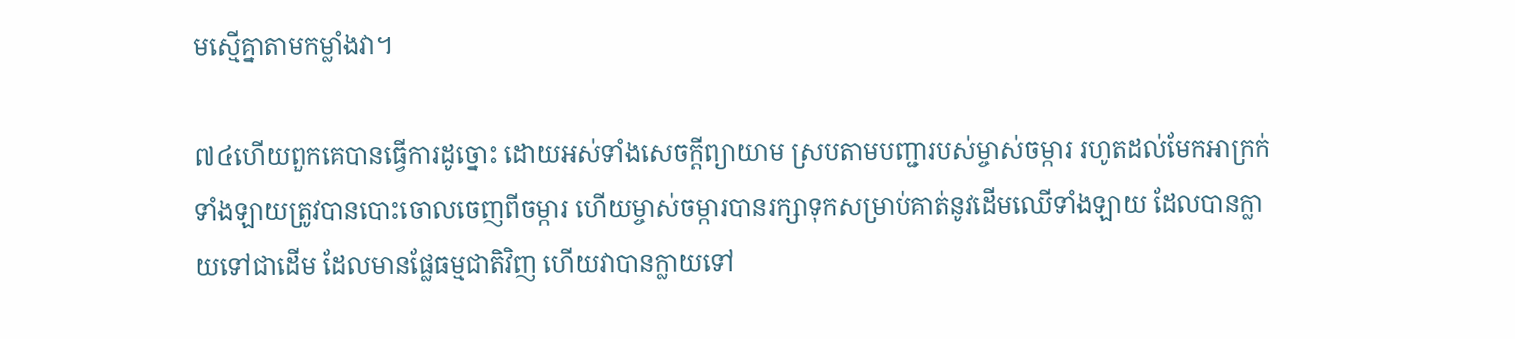មស្មើគ្នាតាមកម្លាំងវា។

៧៤ហើយពួកគេបានធ្វើការដូច្នោះ ដោយអស់ទាំងសេចក្ដីព្យាយាម ស្របតាមបញ្ជារបស់ម្ចាស់ចម្ការ រហូតដល់មែកអាក្រក់ទាំងឡាយត្រូវបានបោះចោលចេញពីចម្ការ ហើយម្ចាស់ចម្ការបានរក្សាទុកសម្រាប់គាត់នូវដើមឈើទាំងឡាយ ដែលបានក្លាយទៅជាដើម ដែលមានផ្លែធម្មជាតិវិញ ហើយវាបានក្លាយទៅ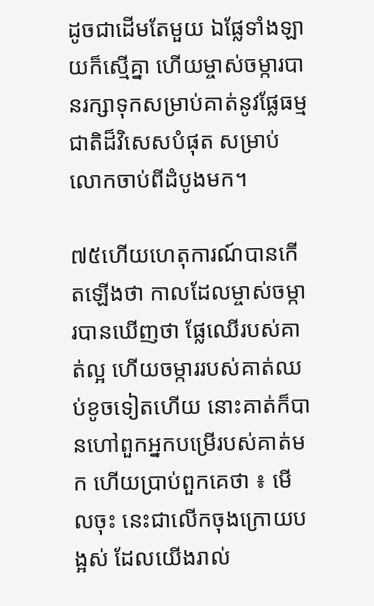ដូចជាដើមតែមួយ ឯផ្លែទាំងឡាយក៏ស្មើគ្នា ហើយម្ចាស់ចម្ការបានរក្សាទុកសម្រាប់គាត់នូវផ្លែធម្មជាតិដ៏វិសេសបំផុត សម្រាប់លោកចាប់ពីដំបូងមក។

៧៥ហើយហេតុការណ៍បានកើតឡើងថា កាលដែលម្ចាស់ចម្ការបានឃើញថា ផ្លែឈើរបស់គាត់ល្អ ហើយចម្ការរបស់គាត់ឈប់ខូចទៀតហើយ នោះគាត់ក៏បានហៅពួកអ្នកបម្រើរបស់គាត់មក ហើយប្រាប់ពួកគេថា ៖ មើលចុះ នេះជាលើកចុងក្រោយបង្អស់ ដែលយើងរាល់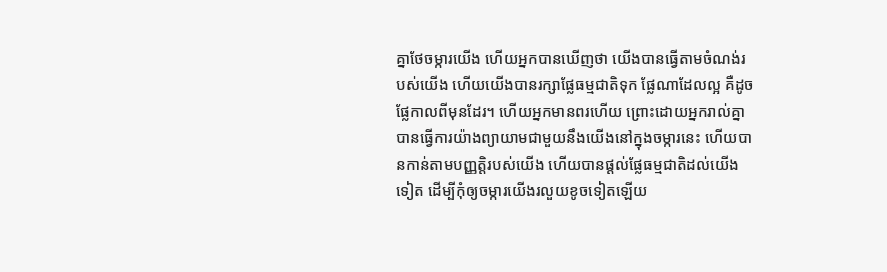គ្នាថែចម្ការយើង ហើយអ្នកបានឃើញថា យើងបានធ្វើតាមចំណង់របស់យើង ហើយយើងបានរក្សាផ្លែធម្មជាតិទុក ផ្លែណាដែលល្អ គឺដូចផ្លែកាលពីមុនដែរ។ ហើយអ្នកមានពរហើយ ព្រោះដោយអ្នករាល់គ្នាបានធ្វើការយ៉ាងព្យាយាមជាមួយនឹងយើងនៅក្នុងចម្ការនេះ ហើយបានកាន់តាមបញ្ញត្តិរបស់យើង ហើយបានផ្ដល់ផ្លែធម្មជាតិដល់យើងទៀត ដើម្បីកុំឲ្យចម្ការយើងរលួយខូចទៀតឡើយ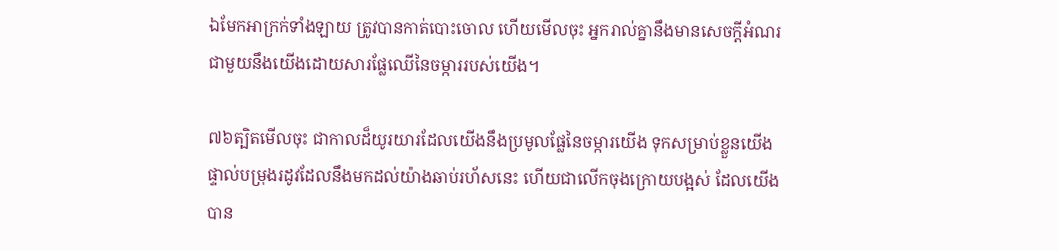ឯមែកអាក្រក់ទាំងឡាយ ត្រូវបានកាត់បោះចោល ហើយមើលចុះ អ្នករាល់គ្នានឹងមានសេចក្ដីអំណរជាមួយនឹងយើងដោយសារផ្លែឈើនៃចម្ការរបស់យើង។

៧៦ត្បិតមើលចុះ ជាកាលដ៏យូរយារដែលយើងនឹងប្រមូលផ្លែនៃចម្ការយើង ទុកសម្រាប់ខ្លួនយើងផ្ទាល់បម្រុងរដូវដែលនឹងមកដល់យ៉ាងឆាប់រហ័សនេះ ហើយជាលើកចុងក្រោយបង្អស់ ដែលយើងបាន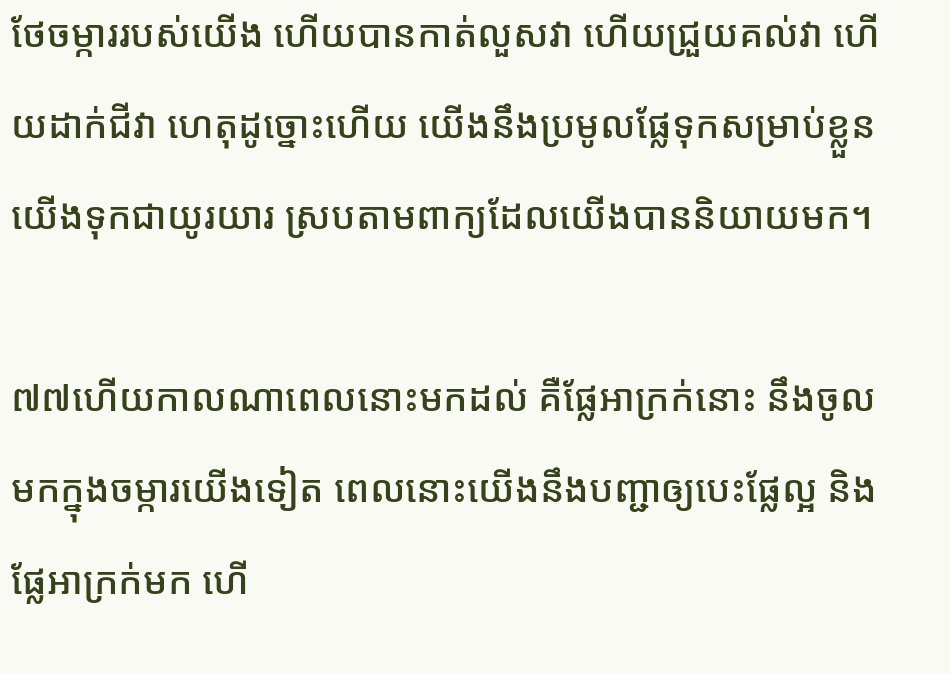ថែចម្ការរបស់យើង ហើយបានកាត់លួសវា ហើយជ្រួយគល់វា ហើយដាក់ជីវា ហេតុដូច្នោះហើយ យើងនឹងប្រមូលផ្លែទុកសម្រាប់ខ្លួនយើងទុកជាយូរយារ ស្របតាមពាក្យដែលយើងបាននិយាយមក។

៧៧ហើយកាលណាពេលនោះមកដល់ គឺផ្លែអាក្រក់នោះ នឹងចូលមកក្នុងចម្ការយើងទៀត ពេលនោះយើងនឹងបញ្ជាឲ្យបេះផ្លែល្អ និងផ្លែអាក្រក់មក ហើ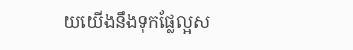យយើងនឹងទុកផ្លែល្អស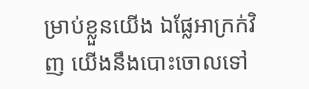ម្រាប់ខ្លួនយើង ឯផ្លែអាក្រក់វិញ យើងនឹងបោះចោលទៅ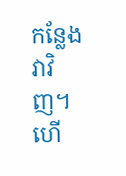កន្លែងវាវិញ។ ហើ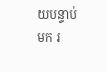យបន្ទាប់មក រ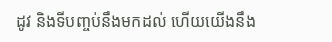ដូវ និងទីបញ្ចប់នឹងមកដល់ ហើយយើងនឹង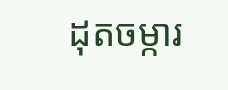ដុតចម្ការ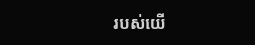របស់យើ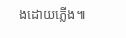ងដោយភ្លើង៕